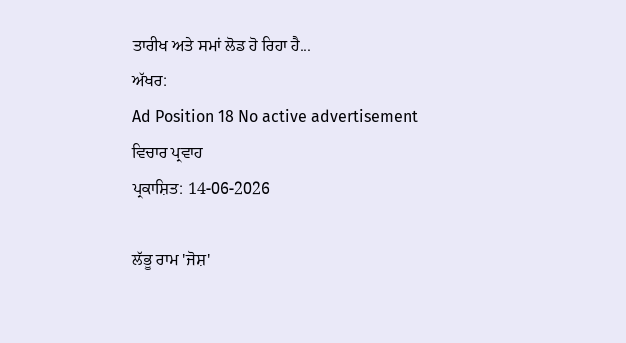ਤਾਰੀਖ ਅਤੇ ਸਮਾਂ ਲੋਡ ਹੋ ਰਿਹਾ ਹੈ...
ਅੱਖਰ:
Ad Position 18 No active advertisement
ਵਿਚਾਰ ਪ੍ਰਵਾਹ
ਪ੍ਰਕਾਸ਼ਿਤ: 14-06-2026

ਲੱਭੂ ਰਾਮ 'ਜੋਸ਼'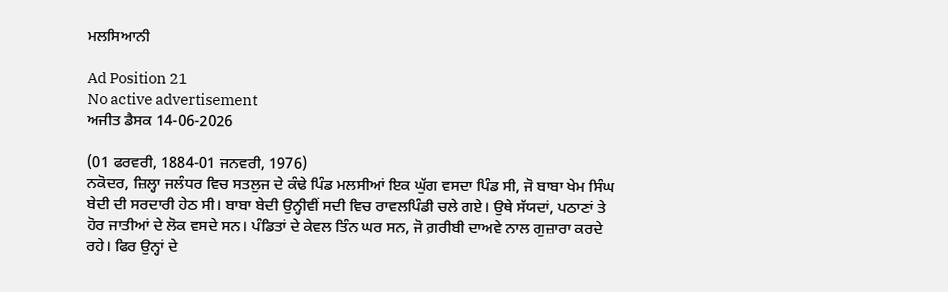ਮਲਸਿਆਨੀ

Ad Position 21
No active advertisement
ਅਜੀਤ ਡੈਸਕ 14-06-2026

(01 ਫਰਵਰੀ, 1884-01 ਜਨਵਰੀ, 1976)
ਨਕੋਦਰ, ਜ਼ਿਲ੍ਹਾ ਜਲੰਧਰ ਵਿਚ ਸਤਲੁਜ ਦੇ ਕੰਢੇ ਪਿੰਡ ਮਲਸੀਆਂ ਇਕ ਘੁੱਗ ਵਸਦਾ ਪਿੰਡ ਸੀ, ਜੋ ਬਾਬਾ ਖੇਮ ਸਿੰਘ ਬੇਦੀ ਦੀ ਸਰਦਾਰੀ ਹੇਠ ਸੀ। ਬਾਬਾ ਬੇਦੀ ਉਨ੍ਹੀਵੀਂ ਸਦੀ ਵਿਚ ਰਾਵਲਪਿੰਡੀ ਚਲੇ ਗਏ। ਉਥੇ ਸੱਯਦਾਂ, ਪਠਾਣਾਂ ਤੇ ਹੋਰ ਜਾਤੀਆਂ ਦੇ ਲੋਕ ਵਸਦੇ ਸਨ। ਪੰਡਿਤਾਂ ਦੇ ਕੇਵਲ ਤਿੰਨ ਘਰ ਸਨ, ਜੋ ਗ਼ਰੀਬੀ ਦਾਅਵੇ ਨਾਲ ਗੁਜ਼ਾਰਾ ਕਰਦੇ ਰਹੇ। ਫਿਰ ਉਨ੍ਹਾਂ ਦੇ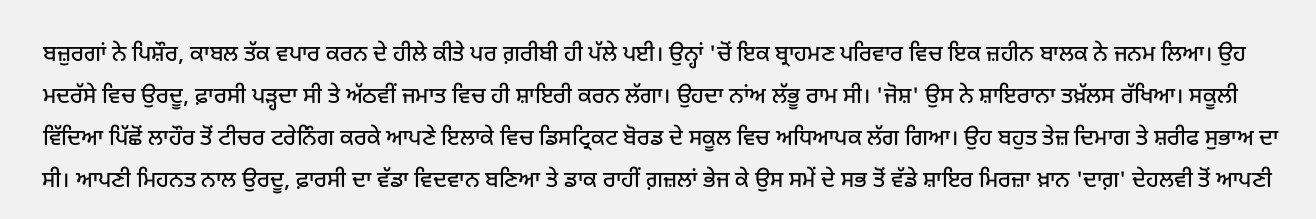ਬਜ਼ੁਰਗਾਂ ਨੇ ਪਿਸ਼ੌਰ, ਕਾਬਲ ਤੱਕ ਵਪਾਰ ਕਰਨ ਦੇ ਹੀਲੇ ਕੀਤੇ ਪਰ ਗ਼ਰੀਬੀ ਹੀ ਪੱਲੇ ਪਈ। ਉਨ੍ਹਾਂ 'ਚੋਂ ਇਕ ਬ੍ਰਾਹਮਣ ਪਰਿਵਾਰ ਵਿਚ ਇਕ ਜ਼ਹੀਨ ਬਾਲਕ ਨੇ ਜਨਮ ਲਿਆ। ਉਹ ਮਦਰੱਸੇ ਵਿਚ ਉਰਦੂ, ਫ਼ਾਰਸੀ ਪੜ੍ਹਦਾ ਸੀ ਤੇ ਅੱਠਵੀਂ ਜਮਾਤ ਵਿਚ ਹੀ ਸ਼ਾਇਰੀ ਕਰਨ ਲੱਗਾ। ਉਹਦਾ ਨਾਂਅ ਲੱਭੂ ਰਾਮ ਸੀ। 'ਜੋਸ਼' ਉਸ ਨੇ ਸ਼ਾਇਰਾਨਾ ਤਖ਼ੱਲਸ ਰੱਖਿਆ। ਸਕੂਲੀ ਵਿੱਦਿਆ ਪਿੱਛੋਂ ਲਾਹੌਰ ਤੋਂ ਟੀਚਰ ਟਰੇਨਿੰਗ ਕਰਕੇ ਆਪਣੇ ਇਲਾਕੇ ਵਿਚ ਡਿਸਟ੍ਰਿਕਟ ਬੋਰਡ ਦੇ ਸਕੂਲ ਵਿਚ ਅਧਿਆਪਕ ਲੱਗ ਗਿਆ। ਉਹ ਬਹੁਤ ਤੇਜ਼ ਦਿਮਾਗ ਤੇ ਸ਼ਰੀਫ ਸੁਭਾਅ ਦਾ ਸੀ। ਆਪਣੀ ਮਿਹਨਤ ਨਾਲ ਉਰਦੂ, ਫ਼ਾਰਸੀ ਦਾ ਵੱਡਾ ਵਿਦਵਾਨ ਬਣਿਆ ਤੇ ਡਾਕ ਰਾਹੀਂ ਗ਼ਜ਼ਲਾਂ ਭੇਜ ਕੇ ਉਸ ਸਮੇਂ ਦੇ ਸਭ ਤੋਂ ਵੱਡੇ ਸ਼ਾਇਰ ਮਿਰਜ਼ਾ ਖ਼ਾਨ 'ਦਾਗ਼' ਦੇਹਲਵੀ ਤੋਂ ਆਪਣੀ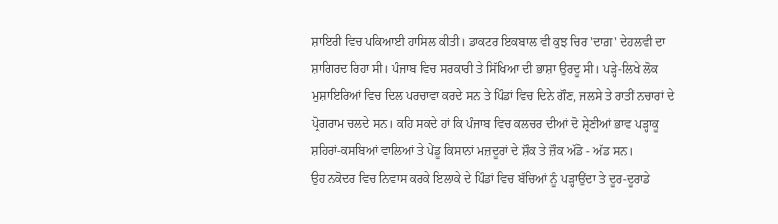ਸ਼ਾਇਰੀ ਵਿਚ ਪਕਿਆਈ ਹਾਸਿਲ ਕੀਤੀ। ਡਾਕਟਰ ਇਕਬਾਲ ਵੀ ਕੁਝ ਚਿਰ 'ਦਾਗ਼' ਦੇਹਲਵੀ ਦਾ ਸ਼ਾਗਿਰਦ ਰਿਹਾ ਸੀ। ਪੰਜਾਬ ਵਿਚ ਸਰਕਾਰੀ ਤੇ ਸਿੱਖਿਆ ਦੀ ਭਾਸ਼ਾ ਉਰਦੂ ਸੀ। ਪੜ੍ਹੇ-ਲਿਖੇ ਲੋਕ ਮੁਸ਼ਾਇਰਿਆਂ ਵਿਚ ਦਿਲ ਪਰਚਾਵਾ ਕਰਦੇ ਸਨ ਤੇ ਪਿੰਡਾਂ ਵਿਚ ਦਿਨੇ ਗੌਣ, ਜਲਸੇ ਤੇ ਰਾਤੀਂ ਨਚਾਰਾਂ ਦੇ ਪ੍ਰੋਗਰਾਮ ਚਲਦੇ ਸਨ। ਕਹਿ ਸਕਦੇ ਹਾਂ ਕਿ ਪੰਜਾਬ ਵਿਚ ਕਲਚਰ ਦੀਆਂ ਦੋ ਸ਼੍ਰੇਣੀਆਂ ਭਾਵ ਪੜ੍ਹਾਕੂ ਸ਼ਹਿਰਾਂ-ਕਸਬਿਆਂ ਵਾਲਿਆਂ ਤੇ ਪੇਂਡੂ ਕਿਸਾਨਾਂ ਮਜ਼ਦੂਰਾਂ ਦੇ ਸ਼ੌਕ ਤੇ ਜ਼ੌਕ ਅੱਡੋ - ਅੱਡ ਸਨ।
ਉਹ ਨਕੋਦਰ ਵਿਚ ਨਿਵਾਸ ਕਰਕੇ ਇਲਾਕੇ ਦੇ ਪਿੰਡਾਂ ਵਿਚ ਬੱਚਿਆਂ ਨੂੰ ਪੜ੍ਹਾਉਂਦਾ ਤੇ ਦੂਰ-ਦੂਰਾਡੇ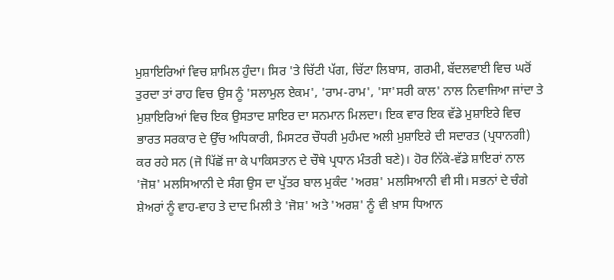ਮੁਸ਼ਾਇਰਿਆਂ ਵਿਚ ਸ਼ਾਮਿਲ ਹੁੰਦਾ। ਸਿਰ 'ਤੇ ਚਿੱਟੀ ਪੱਗ, ਚਿੱਟਾ ਲਿਬਾਸ, ਗਰਮੀ, ਬੱਦਲਵਾਈ ਵਿਚ ਘਰੋਂ ਤੁਰਦਾ ਤਾਂ ਰਾਹ ਵਿਚ ਉਸ ਨੂੰ 'ਸਲਾਮੁਲ ਏਕਮ', 'ਰਾਮ-ਰਾਮ', 'ਸਾ'ਸਰੀ ਕਾਲ' ਨਾਲ ਨਿਵਾਜਿਆ ਜਾਂਦਾ ਤੇ ਮੁਸ਼ਾਇਰਿਆਂ ਵਿਚ ਇਕ ਉਸਤਾਦ ਸ਼ਾਇਰ ਦਾ ਸਨਮਾਨ ਮਿਲਦਾ। ਇਕ ਵਾਰ ਇਕ ਵੱਡੇ ਮੁਸ਼ਾਇਰੇ ਵਿਚ ਭਾਰਤ ਸਰਕਾਰ ਦੇ ਉੱਚ ਅਧਿਕਾਰੀ, ਮਿਸਟਰ ਚੌਧਰੀ ਮੁਹੰਮਦ ਅਲੀ ਮੁਸ਼ਾਇਰੇ ਦੀ ਸਦਾਰਤ (ਪ੍ਰਧਾਨਗੀ) ਕਰ ਰਹੇ ਸਨ (ਜੋ ਪਿੱਛੋਂ ਜਾ ਕੇ ਪਾਕਿਸਤਾਨ ਦੇ ਚੌਥੇ ਪ੍ਰਧਾਨ ਮੰਤਰੀ ਬਣੇ)। ਹੋਰ ਨਿੱਕੇ-ਵੱਡੇ ਸ਼ਾਇਰਾਂ ਨਾਲ 'ਜੋਸ਼' ਮਲਸਿਆਨੀ ਦੇ ਸੰਗ ਉਸ ਦਾ ਪੁੱਤਰ ਬਾਲ ਮੁਕੰਦ 'ਅਰਸ਼' ਮਲਸਿਆਨੀ ਵੀ ਸੀ। ਸਭਨਾਂ ਦੇ ਚੰਗੇ ਸ਼ੇਅਰਾਂ ਨੂੰ ਵਾਹ-ਵਾਹ ਤੇ ਦਾਦ ਮਿਲੀ ਤੇ 'ਜੋਸ਼' ਅਤੇ 'ਅਰਸ਼' ਨੂੰ ਵੀ ਖ਼ਾਸ ਧਿਆਨ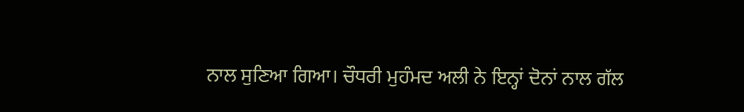ਨਾਲ ਸੁਣਿਆ ਗਿਆ। ਚੌਧਰੀ ਮੁਹੰਮਦ ਅਲੀ ਨੇ ਇਨ੍ਹਾਂ ਦੋਨਾਂ ਨਾਲ ਗੱਲ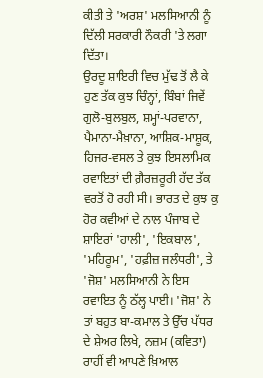ਕੀਤੀ ਤੇ 'ਅਰਸ਼' ਮਲਸਿਆਨੀ ਨੂੰ ਦਿੱਲੀ ਸਰਕਾਰੀ ਨੌਕਰੀ 'ਤੇ ਲਗਾ ਦਿੱਤਾ।
ਉਰਦੂ ਸ਼ਾਇਰੀ ਵਿਚ ਮੁੱਢ ਤੋਂ ਲੈ ਕੇ ਹੁਣ ਤੱਕ ਕੁਝ ਚਿੰਨ੍ਹਾਂ, ਬਿੰਬਾਂ ਜਿਵੇਂ ਗੁਲੋ-ਬੁਲਬੁਲ, ਸ਼ਮ੍ਹਾਂ-ਪਰਵਾਨਾ, ਪੈਮਾਨਾ-ਮੈਖ਼ਾਨਾ, ਆਸ਼ਿਕ-ਮਾਸ਼ੂਕ, ਹਿਜਰ-ਵਸਲ ਤੇ ਕੁਝ ਇਸਲਾਮਿਕ ਰਵਾਇਤਾਂ ਦੀ ਗ਼ੈਰਜ਼ਰੂਰੀ ਹੱਦ ਤੱਕ ਵਰਤੋਂ ਹੋ ਰਹੀ ਸੀ। ਭਾਰਤ ਦੇ ਕੁਝ ਕੁ ਹੋਰ ਕਵੀਆਂ ਦੇ ਨਾਲ ਪੰਜਾਬ ਦੇ ਸ਼ਾਇਰਾਂ 'ਹਾਲੀ', 'ਇਕਬਾਲ', 'ਮਹਿਰੂਮ', 'ਹਫ਼ੀਜ਼ ਜਲੰਧਰੀ', ਤੇ 'ਜੋਸ਼' ਮਲਸਿਆਨੀ ਨੇ ਇਸ ਰਵਾਇਤ ਨੂੰ ਠੱਲ੍ਹ ਪਾਈ। 'ਜੋਸ਼' ਨੇ ਤਾਂ ਬਹੁਤ ਬਾ-ਕਮਾਲ ਤੇ ਉੱਚ ਪੱਧਰ ਦੇ ਸ਼ੇਅਰ ਲਿਖੇ, ਨਜ਼ਮ (ਕਵਿਤਾ) ਰਾਹੀਂ ਵੀ ਆਪਣੇ ਖ਼ਿਆਲ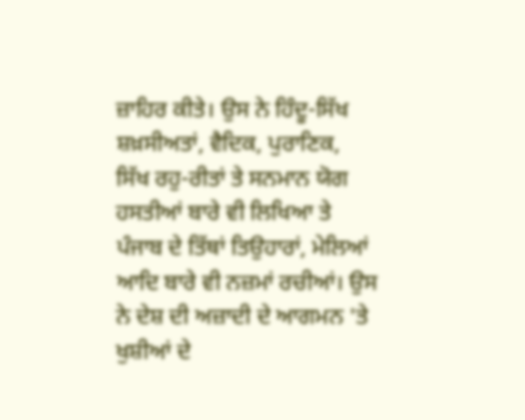ਜ਼ਾਹਿਰ ਕੀਤੇ। ਉਸ ਨੇ ਹਿੰਦੂ-ਸਿੱਖ ਸ਼ਖ਼ਸੀਅਤਾਂ, ਵੈਦਿਕ, ਪੁਰਾਣਿਕ, ਸਿੱਖ ਰਹੁ-ਰੀਤਾਂ ਤੇ ਸਨਮਾਨ ਯੋਗ ਹਸਤੀਆਂ ਬਾਰੇ ਵੀ ਲਿਖਿਆ ਤੇ ਪੰਜਾਬ ਦੇ ਤਿੱਥਾਂ ਤਿਉਹਾਰਾਂ, ਮੇਲਿਆਂ ਆਦਿ ਬਾਰੇ ਵੀ ਨਜ਼ਮਾਂ ਰਚੀਆਂ। ਉਸ ਨੇ ਦੇਸ਼ ਦੀ ਅਜ਼ਾਦੀ ਦੇ ਆਗਮਨ 'ਤੇ ਖੁਸ਼ੀਆਂ ਦੇ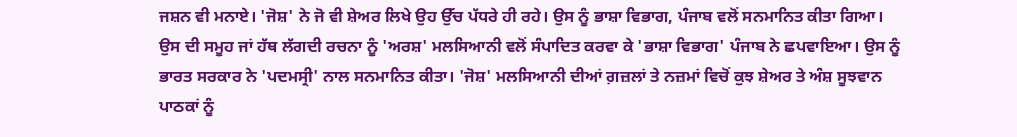ਜਸ਼ਨ ਵੀ ਮਨਾਏ। 'ਜੋਸ਼' ਨੇ ਜੋ ਵੀ ਸ਼ੇਅਰ ਲਿਖੇ ਉਹ ਉੱਚ ਪੱਧਰੇ ਹੀ ਰਹੇ। ਉਸ ਨੂੰ ਭਾਸ਼ਾ ਵਿਭਾਗ, ਪੰਜਾਬ ਵਲੋਂ ਸਨਮਾਨਿਤ ਕੀਤਾ ਗਿਆ। ਉਸ ਦੀ ਸਮੂਹ ਜਾਂ ਹੱਥ ਲੱਗਦੀ ਰਚਨਾ ਨੂੰ 'ਅਰਸ਼' ਮਲਸਿਆਨੀ ਵਲੋਂ ਸੰਪਾਦਿਤ ਕਰਵਾ ਕੇ 'ਭਾਸ਼ਾ ਵਿਭਾਗ' ਪੰਜਾਬ ਨੇ ਛਪਵਾਇਆ। ਉਸ ਨੂੰ ਭਾਰਤ ਸਰਕਾਰ ਨੇ 'ਪਦਮਸ੍ਰੀ' ਨਾਲ ਸਨਮਾਨਿਤ ਕੀਤਾ। 'ਜੋਸ਼' ਮਲਸਿਆਨੀ ਦੀਆਂ ਗ਼ਜ਼ਲਾਂ ਤੇ ਨਜ਼ਮਾਂ ਵਿਚੋਂ ਕੁਝ ਸ਼ੇਅਰ ਤੇ ਅੰਸ਼ ਸੂਝਵਾਨ ਪਾਠਕਾਂ ਨੂੰ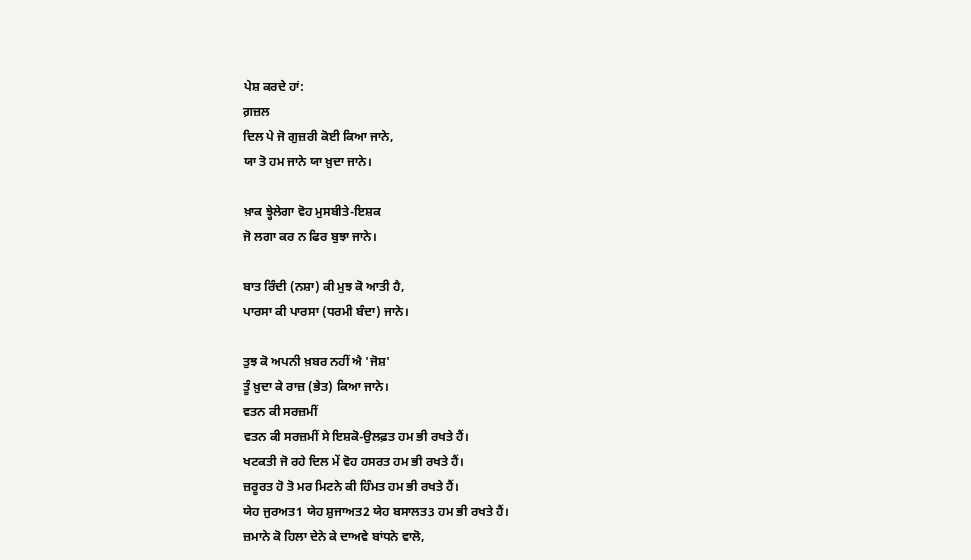ਪੇਸ਼ ਕਰਦੇ ਹਾਂ:
ਗ਼ਜ਼ਲ
ਦਿਲ ਪੇ ਜੋ ਗੁਜ਼ਰੀ ਕੋਈ ਕਿਆ ਜਾਨੇ,
ਯਾ ਤੋ ਹਮ ਜਾਨੇ ਯਾ ਖ਼ੁਦਾ ਜਾਨੇ।

ਖ਼ਾਕ ਝ੍ਹੇਲੇਗਾ ਵੋਹ ਮੁਸਬੀਤੇ-ਇਸ਼ਕ
ਜੋ ਲਗਾ ਕਰ ਨ ਫਿਰ ਬੁਝਾ ਜਾਨੇ।

ਬਾਤ ਰਿੰਦੀ (ਨਸ਼ਾ) ਕੀ ਮੁਝ ਕੋ ਆਤੀ ਹੈ,
ਪਾਰਸਾ ਕੀ ਪਾਰਸਾ (ਧਰਮੀ ਬੰਦਾ) ਜਾਨੇ।

ਤੁਝ ਕੋ ਅਪਨੀ ਖ਼ਬਰ ਨਹੀਂ ਐ 'ਜੋਸ਼'
ਤੂੰ ਖ਼ੁਦਾ ਕੇ ਰਾਜ਼ (ਭੇਤ) ਕਿਆ ਜਾਨੇ।
ਵਤਨ ਕੀ ਸਰਜ਼ਮੀਂ
ਵਤਨ ਕੀ ਸਰਜ਼ਮੀਂ ਸੇ ਇਸ਼ਕੋ-ਉਲਫ਼ਤ ਹਮ ਭੀ ਰਖਤੇ ਹੈਂ।
ਖਟਕਤੀ ਜੋ ਰਹੇ ਦਿਲ ਮੇਂ ਵੋਹ ਹਸਰਤ ਹਮ ਭੀ ਰਖਤੇ ਹੈਂ।
ਜ਼ਰੂਰਤ ਹੋ ਤੋ ਮਰ ਮਿਟਨੇ ਕੀ ਹਿੰਮਤ ਹਮ ਭੀ ਰਖਤੇ ਹੈਂ।
ਯੇਹ ਜੁਰਅਤ1 ਯੇਹ ਸ਼ੁਜਾਅਤ2 ਯੇਹ ਬਸਾਲਤ3 ਹਮ ਭੀ ਰਖਤੇ ਹੈਂ।
ਜ਼ਮਾਨੇ ਕੋ ਹਿਲਾ ਦੇਨੇ ਕੇ ਦਾਅਵੇ ਬਾਂਧਨੇ ਵਾਲੋ,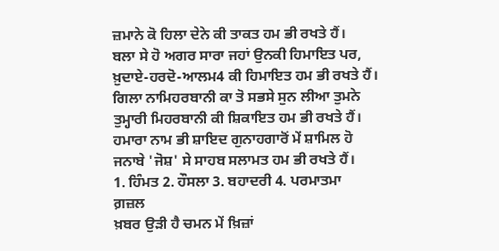ਜ਼ਮਾਨੇ ਕੋ ਹਿਲਾ ਦੇਨੇ ਕੀ ਤਾਕਤ ਹਮ ਭੀ ਰਖਤੇ ਹੈਂ।
ਬਲਾ ਸੇ ਹੋ ਅਗਰ ਸਾਰਾ ਜਹਾਂ ਉਨਕੀ ਹਿਮਾਇਤ ਪਰ,
ਖ਼ੁਦਾਏ-ਹਰਦੋ-ਆਲਮ4 ਕੀ ਹਿਮਾਇਤ ਹਮ ਭੀ ਰਖਤੇ ਹੈਂ।
ਗਿਲਾ ਨਾਮਿਹਰਬਾਨੀ ਕਾ ਤੋ ਸਭਸੇ ਸੁਨ ਲੀਆ ਤੁਮਨੇ
ਤੁਮ੍ਹਾਰੀ ਮਿਹਰਬਾਨੀ ਕੀ ਸ਼ਿਕਾਇਤ ਹਮ ਭੀ ਰਖਤੇ ਹੈਂ।
ਹਮਾਰਾ ਨਾਮ ਭੀ ਸ਼ਾਇਦ ਗੁਨਾਹਗਾਰੋਂ ਮੇਂ ਸ਼ਾਮਿਲ ਹੋ
ਜਨਾਬੇ 'ਜੋਸ਼' ਸੇ ਸਾਹਬ ਸਲਾਮਤ ਹਮ ਭੀ ਰਖਤੇ ਹੈਂ।
1. ਹਿੰਮਤ 2. ਹੌਸਲਾ 3. ਬਹਾਦਰੀ 4. ਪਰਮਾਤਮਾ
ਗ਼ਜ਼ਲ
ਖ਼ਬਰ ਉੜੀ ਹੈ ਚਮਨ ਮੇਂ ਖ਼ਿਜ਼ਾਂ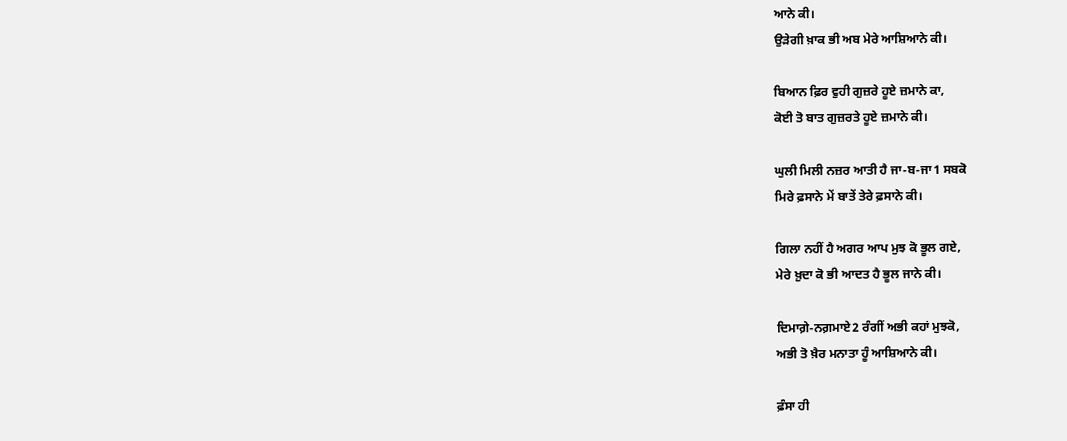ਆਨੇ ਕੀ।
ਉੜੇਗੀ ਖ਼ਾਕ ਭੀ ਅਬ ਮੇਰੇ ਆਸ਼ਿਆਨੇ ਕੀ।

ਬਿਆਨ ਫ਼ਿਰ ਵੁਹੀ ਗੁਜ਼ਰੇ ਹੂਏ ਜ਼ਮਾਨੇ ਕਾ,
ਕੋਈ ਤੋ ਬਾਤ ਗੁਜ਼ਰਤੇ ਹੂਏ ਜ਼ਮਾਨੇ ਕੀ।

ਘੁਲੀ ਮਿਲੀ ਨਜ਼ਰ ਆਤੀ ਹੈ ਜਾ-ਬ-ਜਾ1 ਸਬਕੋ
ਮਿਰੇ ਫ਼ਸਾਨੇ ਮੇਂ ਬਾਤੇਂ ਤੇਰੇ ਫ਼ਸਾਨੇ ਕੀ।

ਗਿਲਾ ਨਹੀਂ ਹੈ ਅਗਰ ਆਪ ਮੁਝ ਕੋ ਭੂਲ ਗਏ,
ਮੇਰੇ ਖ਼ੁਦਾ ਕੋ ਭੀ ਆਦਤ ਹੈ ਭੂਲ ਜਾਨੇ ਕੀ।

ਦਿਮਾਗ਼ੇ-ਨਗ਼ਮਾਏ2 ਰੰਗੀਂ ਅਭੀ ਕਹਾਂ ਮੁਝਕੋ,
ਅਭੀ ਤੋ ਖ਼ੈਰ ਮਨਾਤਾ ਹੂੰ ਆਸ਼ਿਆਨੇ ਕੀ।

ਫ਼ੰਸਾ ਹੀ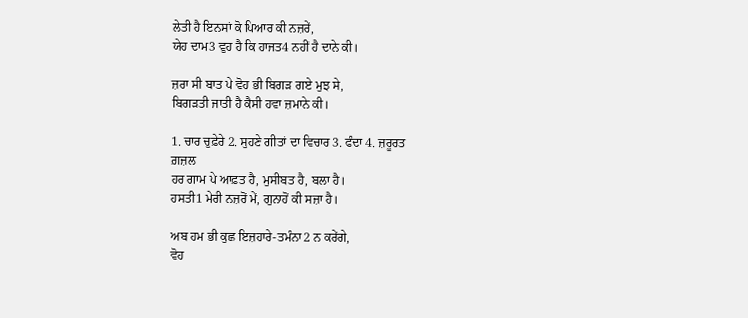ਲੇਤੀ ਹੈ ਇਨਸਾਂ ਕੋ ਪਿਆਰ ਕੀ ਨਜ਼ਰੇਂ,
ਯੇਹ ਦਾਮ3 ਵੁਹ ਹੈ ਕਿ ਹਾਜਤ4 ਨਹੀਂ ਹੈ ਦਾਨੇ ਕੀ।

ਜ਼ਰਾ ਸੀ ਬਾਤ ਪੇ ਵੋਹ ਭੀ ਬਿਗੜ ਗਏ ਮੁਝ ਸੇ,
ਬਿਗੜਤੀ ਜਾਤੀ ਹੈ ਕੈਸੀ ਹਵਾ ਜ਼ਮਾਨੇ ਕੀ।

1. ਚਾਰ ਚੁਫ਼ੇਰੇ 2. ਸੁਹਣੇ ਗੀਤਾਂ ਦਾ ਵਿਚਾਰ 3. ਫੰਦਾ 4. ਜ਼ਰੂਰਤ
ਗ਼ਜ਼ਲ
ਹਰ ਗਾਮ ਪੇ ਆਫ਼ਤ ਹੈ, ਮੁਸੀਬਤ ਹੈ, ਬਲਾ ਹੈ।
ਹਸਤੀ1 ਮੇਰੀ ਨਜ਼ਰੋਂ ਮੇਂ, ਗੁਨਾਹੋਂ ਕੀ ਸਜ਼ਾ ਹੈ।

ਅਬ ਹਮ ਭੀ ਕੁਛ ਇਜ਼ਹਾਰੇ-ਤਮੰਨਾ2 ਨ ਕਰੇਂਗੇ,
ਵੋਹ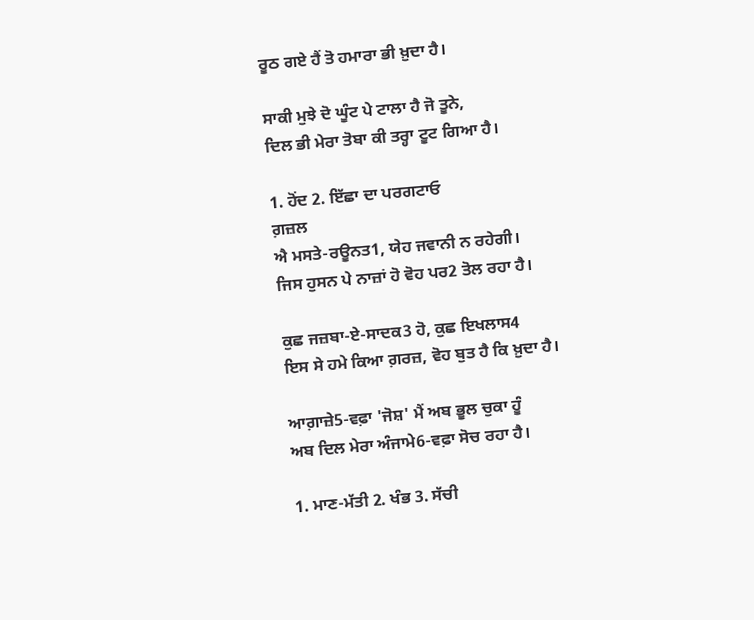ਰੂਠ ਗਏ ਹੈਂ ਤੋ ਹਮਾਰਾ ਭੀ ਖ਼ੁਦਾ ਹੈ।

ਸਾਕੀ ਮੁਝੇ ਦੋ ਘੂੰਟ ਪੇ ਟਾਲਾ ਹੈ ਜੋ ਤੂਨੇ,
ਦਿਲ ਭੀ ਮੇਰਾ ਤੋਬਾ ਕੀ ਤਰ੍ਹਾ ਟੂਟ ਗਿਆ ਹੈ।

1. ਹੋਂਦ 2. ਇੱਛਾ ਦਾ ਪਰਗਟਾਓ
ਗ਼ਜ਼ਲ
ਐ ਮਸਤੇ-ਰਊਨਤ1, ਯੇਹ ਜਵਾਨੀ ਨ ਰਹੇਗੀ।
ਜਿਸ ਹੁਸਨ ਪੇ ਨਾਜ਼ਾਂ ਹੋ ਵੋਹ ਪਰ2 ਤੋਲ ਰਹਾ ਹੈ।

ਕੁਛ ਜਜ਼ਬਾ-ਏ-ਸਾਦਕ3 ਹੋ, ਕੁਛ ਇਖਲਾਸ4
ਇਸ ਸੇ ਹਮੇ ਕਿਆ ਗ਼ਰਜ਼, ਵੋਹ ਬੁਤ ਹੈ ਕਿ ਖ਼ੁਦਾ ਹੈ।

ਆਗ਼ਾਜ਼ੇ5-ਵਫ਼ਾ 'ਜੋਸ਼' ਮੈਂ ਅਬ ਭੂਲ ਚੁਕਾ ਹੂੰ
ਅਬ ਦਿਲ ਮੇਰਾ ਅੰਜਾਮੇ6-ਵਫ਼ਾ ਸੋਚ ਰਹਾ ਹੈ।

1. ਮਾਣ-ਮੱਤੀ 2. ਖੰਭ 3. ਸੱਚੀ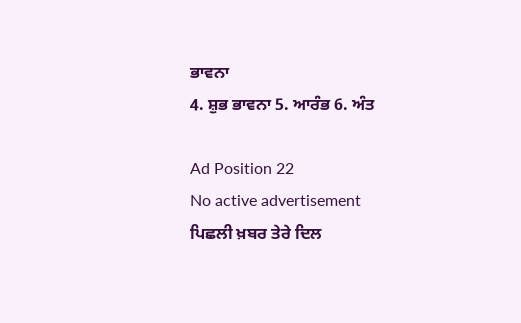ਭਾਵਨਾ
4. ਸ਼ੁਭ ਭਾਵਨਾ 5. ਆਰੰਭ 6. ਅੰਤ

Ad Position 22
No active advertisement
ਪਿਛਲੀ ਖ਼ਬਰ ਤੇਰੇ ਦਿਲ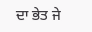ਦਾ ਭੇਤ ਜੇ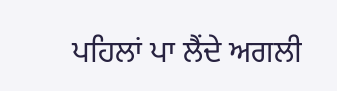ਪਹਿਲਾਂ ਪਾ ਲੈਂਦੇ ਅਗਲੀ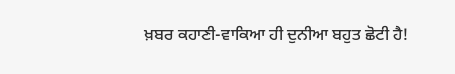ਖ਼ਬਰ ਕਹਾਣੀ-ਵਾਕਿਆ ਹੀ ਦੁਨੀਆ ਬਹੁਤ ਛੋਟੀ ਹੈ!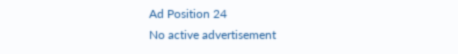Ad Position 24
No active advertisement